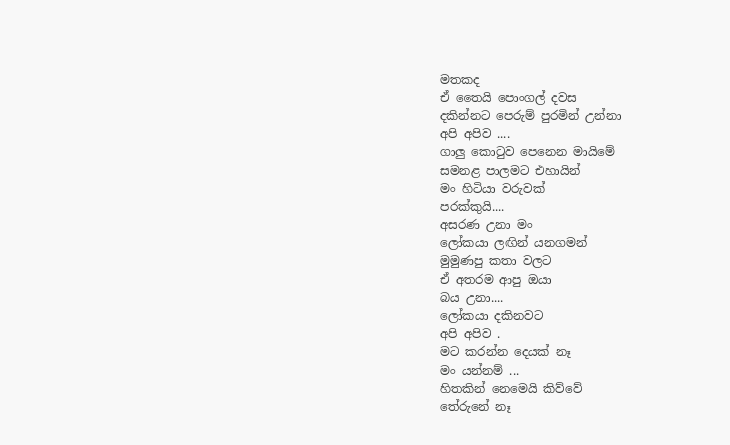මතකද
ඒ තෛයි පොංගල් දවස
දකින්නට පෙරුම් පුරමින් උන්නා
අපි අපිව ....
ගාලු කොටුව පෙනෙන මායිමේ
සමනළ පාලමට එහායින්
මං හිටියා වරුවක්
පරක්කුයි....
අසරණ උනා මං
ලෝකයා ලඟින් යනගමන්
මුමුණපු කතා වලට
ඒ අතරම ආපු ඔයා
බය උනා....
ලෝකයා දකිනවට
අපි අපිව .
මට කරන්න දෙයක් නෑ
මං යන්නම් ...
හිතකින් නෙමෙයි කිව්වේ
තේරුනේ නෑ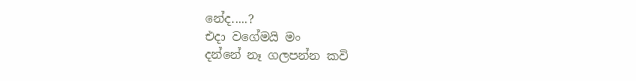නේද.....?
එදා වගේමයි මං
දන්නේ නෑ ගලපන්න කවි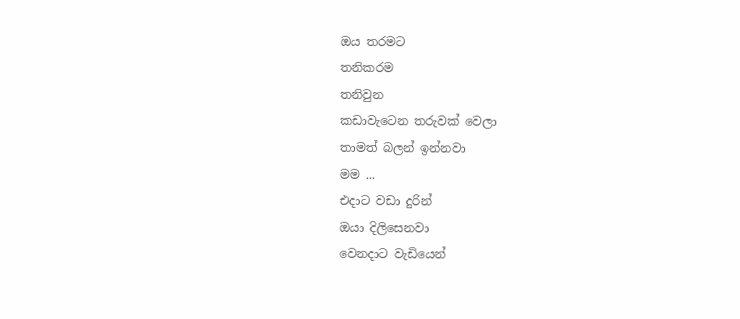ඔය තරමට
තනිකරම
තනිවුන
කඩාවැටෙන තරුවක් වෙලා
තාමත් බලන් ඉන්නවා
මම ...
එදාට වඩා දුරින්
ඔයා දිලිසෙනවා
වෙනදාට වැඩියෙන්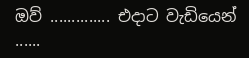ඔව් .............. එදාට වැඩියෙන් ......